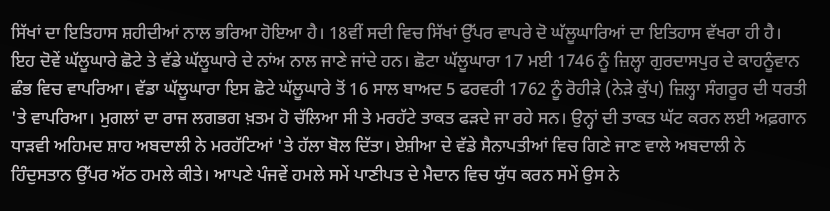ਸਿੱਖਾਂ ਦਾ ਇਤਿਹਾਸ ਸ਼ਹੀਦੀਆਂ ਨਾਲ ਭਰਿਆ ਹੋਇਆ ਹੈ। 18ਵੀਂ ਸਦੀ ਵਿਚ ਸਿੱਖਾਂ ਉੱਪਰ ਵਾਪਰੇ ਦੋ ਘੱਲੂਘਾਰਿਆਂ ਦਾ ਇਤਿਹਾਸ ਵੱਖਰਾ ਹੀ ਹੈ। ਇਹ ਦੋਵੇਂ ਘੱਲੂਘਾਰੇ ਛੋਟੇ ਤੇ ਵੱਡੇ ਘੱਲੂਘਾਰੇ ਦੇ ਨਾਂਅ ਨਾਲ ਜਾਣੇ ਜਾਂਦੇ ਹਨ। ਛੋਟਾ ਘੱਲੂਘਾਰਾ 17 ਮਈ 1746 ਨੂੰ ਜ਼ਿਲ੍ਹਾ ਗੁਰਦਾਸਪੁਰ ਦੇ ਕਾਹਨੂੰਵਾਨ ਛੰਭ ਵਿਚ ਵਾਪਰਿਆ। ਵੱਡਾ ਘੱਲੂਘਾਰਾ ਇਸ ਛੋਟੇ ਘੱਲੂਘਾਰੇ ਤੋਂ 16 ਸਾਲ ਬਾਅਦ 5 ਫਰਵਰੀ 1762 ਨੂੰ ਰੋਹੀੜੇ (ਨੇੜੇ ਕੁੱਪ) ਜ਼ਿਲ੍ਹਾ ਸੰਗਰੂਰ ਦੀ ਧਰਤੀ 'ਤੇ ਵਾਪਰਿਆ। ਮੁਗਲਾਂ ਦਾ ਰਾਜ ਲਗਭਗ ਖ਼ਤਮ ਹੋ ਚੱਲਿਆ ਸੀ ਤੇ ਮਰਹੱਟੇ ਤਾਕਤ ਫੜਦੇ ਜਾ ਰਹੇ ਸਨ। ਉਨ੍ਹਾਂ ਦੀ ਤਾਕਤ ਘੱਟ ਕਰਨ ਲਈ ਅਫ਼ਗਾਨ ਧਾੜਵੀ ਅਹਿਮਦ ਸ਼ਾਹ ਅਬਦਾਲੀ ਨੇ ਮਰਹੱਟਿਆਂ 'ਤੇ ਹੱਲਾ ਬੋਲ ਦਿੱਤਾ। ਏਸ਼ੀਆ ਦੇ ਵੱਡੇ ਸੈਨਾਪਤੀਆਂ ਵਿਚ ਗਿਣੇ ਜਾਣ ਵਾਲੇ ਅਬਦਾਲੀ ਨੇ ਹਿੰਦੁਸਤਾਨ ਉੱਪਰ ਅੱਠ ਹਮਲੇ ਕੀਤੇ। ਆਪਣੇ ਪੰਜਵੇਂ ਹਮਲੇ ਸਮੇਂ ਪਾਣੀਪਤ ਦੇ ਮੈਦਾਨ ਵਿਚ ਯੁੱਧ ਕਰਨ ਸਮੇਂ ਉਸ ਨੇ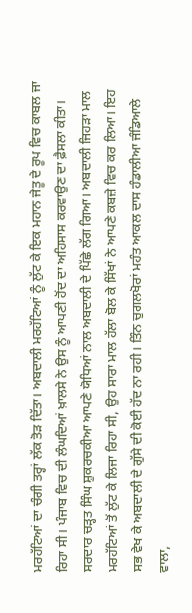ਮਰਹੱਟਿਆਂ ਦਾ ਚੰਗੀ ਤਰ੍ਹਾਂ ਲੱਕ ਤੋੜ ਦਿੱਤਾ। ਅਬਦਾਲੀ ਮਰਹੱਟਿਆਂ ਨੂੰ ਲੁੱਟ ਕੇ ਇਕ ਮਹਾਨ ਜੇਤੂ ਦੇ ਰੂਪ ਵਿਚ ਕਾਬਲ ਜਾ ਰਿਹਾ ਸੀ। ਪੰਜਾਬ ਵਿਚ ਦੀ ਲੰਘਦਿਆਂ ਖ਼ਾਲਸੇ ਨੇ ਉਸ ਨੂੰ ਆਪਣੀ ਹੋਂਦ ਦਾ ਅਹਿਸਾਸ ਕਰਵਾਉਣ ਦਾ ਫ਼ੈਸਲਾ ਕੀਤਾ। ਸਰਦਾਰ ਚੜ੍ਹਤ ਸਿੰਘ ਸ਼ੁਕਰਚਕੀਆ ਆਪਣੇ ਯੋਧਿਆਂ ਨਾਲ ਅਬਦਾਲੀ ਦੇ ਪਿੱਛੇ ਲੱਗ ਗਿਆ। ਅਬਦਾਲੀ ਜਿਹੜਾ ਮਾਲ ਮਰਹੱਟਿਆਂ ਤੋਂ ਲੁੱਟ ਕੇ ਲਿਜਾ ਰਿਹਾ ਸੀ, ਉਹ ਸਾਰਾ ਮਾਲ ਹੱਲਾ ਬੋਲ ਕੇ ਸਿੱਖਾਂ ਨੇ ਆਪਣੇ ਕਬਜ਼ੇ ਵਿਚ ਕਰ ਲਿਆ। ਇਹ ਸਭ ਵੇਖ ਕੇ ਅਬਦਾਲੀ ਦੇ ਗੁੱਸੇ ਦੀ ਕੋਈ ਹੱਦ ਨਾ ਰਹੀ। ਤਿੰਨ ਚੁਗਲਖੋਰਾਂ ਮਹੰਤ ਆਕਲ ਦਾਸ ਹੰਡਾਲੀਆ ਜੰਡਿਆਲੇ ਵਾਲਾ,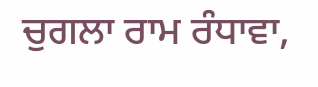ਚੁਗਲਾ ਰਾਮ ਰੰਧਾਵਾ,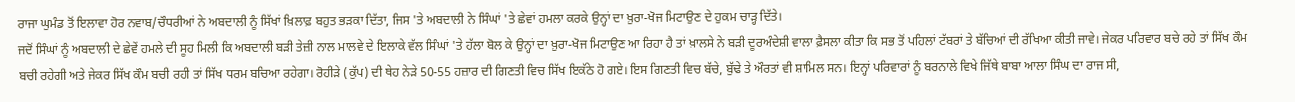ਰਾਜਾ ਘੁਮੰਡ ਤੋਂ ਇਲਾਵਾ ਹੋਰ ਨਵਾਬ/ਚੌਧਰੀਆਂ ਨੇ ਅਬਦਾਲੀ ਨੂੰ ਸਿੱਖਾਂ ਖ਼ਿਲਾਫ਼ ਬਹੁਤ ਭੜਕਾ ਦਿੱਤਾ, ਜਿਸ 'ਤੇ ਅਬਦਾਲੀ ਨੇ ਸਿੰਘਾਂ 'ਤੇ ਛੇਵਾਂ ਹਮਲਾ ਕਰਕੇ ਉਨ੍ਹਾਂ ਦਾ ਖ਼ੁਰਾ-ਖੋਜ ਮਿਟਾਉਣ ਦੇ ਹੁਕਮ ਚਾੜ੍ਹ ਦਿੱਤੇ।
ਜਦੋਂ ਸਿੰਘਾਂ ਨੂੰ ਅਬਦਾਲੀ ਦੇ ਛੇਵੇਂ ਹਮਲੇ ਦੀ ਸੂਹ ਮਿਲੀ ਕਿ ਅਬਦਾਲੀ ਬੜੀ ਤੇਜ਼ੀ ਨਾਲ ਮਾਲਵੇ ਦੇ ਇਲਾਕੇ ਵੱਲ ਸਿੰਘਾਂ 'ਤੇ ਹੱਲਾ ਬੋਲ ਕੇ ਉਨ੍ਹਾਂ ਦਾ ਖ਼ੁਰਾ-ਖੋਜ ਮਿਟਾਉਣ ਆ ਰਿਹਾ ਹੈ ਤਾਂ ਖ਼ਾਲਸੇ ਨੇ ਬੜੀ ਦੂਰਅੰਦੇਸ਼ੀ ਵਾਲਾ ਫ਼ੈਸਲਾ ਕੀਤਾ ਕਿ ਸਭ ਤੋਂ ਪਹਿਲਾਂ ਟੱਬਰਾਂ ਤੇ ਬੱਚਿਆਂ ਦੀ ਰੱਖਿਆ ਕੀਤੀ ਜਾਵੇ। ਜੇਕਰ ਪਰਿਵਾਰ ਬਚੇ ਰਹੇ ਤਾਂ ਸਿੱਖ ਕੌਮ ਬਚੀ ਰਹੇਗੀ ਅਤੇ ਜੇਕਰ ਸਿੱਖ ਕੌਮ ਬਚੀ ਰਹੀ ਤਾਂ ਸਿੱਖ ਧਰਮ ਬਚਿਆ ਰਹੇਗਾ। ਰੋਹੀੜੇ (ਕੁੱਪ) ਦੀ ਥੇਹ ਨੇੜੇ 50-55 ਹਜ਼ਾਰ ਦੀ ਗਿਣਤੀ ਵਿਚ ਸਿੱਖ ਇਕੱਠੇ ਹੋ ਗਏ। ਇਸ ਗਿਣਤੀ ਵਿਚ ਬੱਚੇ, ਬੁੱਢੇ ਤੇ ਔਰਤਾਂ ਵੀ ਸ਼ਾਮਿਲ ਸਨ। ਇਨ੍ਹਾਂ ਪਰਿਵਾਰਾਂ ਨੂੰ ਬਰਨਾਲੇ ਵਿਖੇ ਜਿੱਥੇ ਬਾਬਾ ਆਲਾ ਸਿੰਘ ਦਾ ਰਾਜ ਸੀ,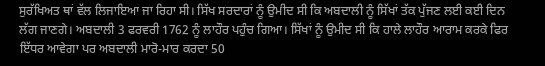ਸੁਰੱਖਿਅਤ ਥਾਂ ਵੱਲ ਲਿਜਾਇਆ ਜਾ ਰਿਹਾ ਸੀ। ਸਿੱਖ ਸਰਦਾਰਾਂ ਨੂੰ ਉਮੀਦ ਸੀ ਕਿ ਅਬਦਾਲੀ ਨੂੰ ਸਿੱਖਾਂ ਤੱਕ ਪੁੱਜਣ ਲਈ ਕਈ ਦਿਨ ਲੱਗ ਜਾਣਗੇ। ਅਬਦਾਲੀ 3 ਫਰਵਰੀ 1762 ਨੂੰ ਲਾਹੌਰ ਪਹੁੰਚ ਗਿਆ। ਸਿੱਖਾਂ ਨੂੰ ਉਮੀਦ ਸੀ ਕਿ ਹਾਲੇ ਲਾਹੌਰ ਆਰਾਮ ਕਰਕੇ ਫਿਰ ਇੱਧਰ ਆਵੇਗਾ ਪਰ ਅਬਦਾਲੀ ਮਾਰੋ-ਮਾਰ ਕਰਦਾ 50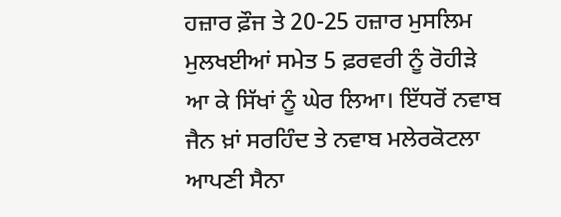ਹਜ਼ਾਰ ਫ਼ੌਜ ਤੇ 20-25 ਹਜ਼ਾਰ ਮੁਸਲਿਮ ਮੁਲਖਈਆਂ ਸਮੇਤ 5 ਫ਼ਰਵਰੀ ਨੂੰ ਰੋਹੀੜੇ ਆ ਕੇ ਸਿੱਖਾਂ ਨੂੰ ਘੇਰ ਲਿਆ। ਇੱਧਰੋਂ ਨਵਾਬ ਜੈਨ ਖ਼ਾਂ ਸਰਹਿੰਦ ਤੇ ਨਵਾਬ ਮਲੇਰਕੋਟਲਾ ਆਪਣੀ ਸੈਨਾ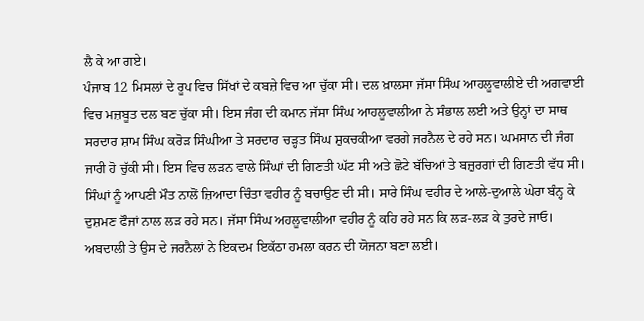ਲੈ ਕੇ ਆ ਗਏ।
ਪੰਜਾਬ 12 ਮਿਸਲਾਂ ਦੇ ਰੂਪ ਵਿਚ ਸਿੱਖਾਂ ਦੇ ਕਬਜ਼ੇ ਵਿਚ ਆ ਚੁੱਕਾ ਸੀ। ਦਲ ਖ਼ਾਲਸਾ ਜੱਸਾ ਸਿੰਘ ਆਹਲੂਵਾਲੀਏ ਦੀ ਅਗਵਾਈ ਵਿਚ ਮਜ਼ਬੂਤ ਦਲ ਬਣ ਚੁੱਕਾ ਸੀ। ਇਸ ਜੰਗ ਦੀ ਕਮਾਨ ਜੱਸਾ ਸਿੰਘ ਆਹਲੂਵਾਲੀਆ ਨੇ ਸੰਭਾਲ ਲਈ ਅਤੇ ਉਨ੍ਹਾਂ ਦਾ ਸਾਥ ਸਰਦਾਰ ਸ਼ਾਮ ਸਿੰਘ ਕਰੋੜ ਸਿੰਘੀਆ ਤੇ ਸਰਦਾਰ ਚੜ੍ਹਤ ਸਿੰਘ ਸ਼ੁਕਚਕੀਆ ਵਰਗੇ ਜਰਨੈਲ ਦੇ ਰਹੇ ਸਨ। ਘਮਸਾਨ ਦੀ ਜੰਗ ਜਾਰੀ ਹੋ ਚੁੱਕੀ ਸੀ। ਇਸ ਵਿਚ ਲੜਨ ਵਾਲੇ ਸਿੰਘਾਂ ਦੀ ਗਿਣਤੀ ਘੱਟ ਸੀ ਅਤੇ ਛੋਟੇ ਬੱਚਿਆਂ ਤੇ ਬਜ਼ੁਰਗਾਂ ਦੀ ਗਿਣਤੀ ਵੱਧ ਸੀ। ਸਿੰਘਾਂ ਨੂੰ ਆਪਣੀ ਮੌਤ ਨਾਲੋਂ ਜ਼ਿਆਦਾ ਚਿੰਤਾ ਵਹੀਰ ਨੂੰ ਬਚਾਉਣ ਦੀ ਸੀ। ਸਾਰੇ ਸਿੰਘ ਵਹੀਰ ਦੇ ਆਲੇ-ਦੁਆਲੇ ਘੇਰਾ ਬੰਨ੍ਹ ਕੇ ਦੁਸ਼ਮਣ ਫੌਜਾਂ ਨਾਲ ਲੜ ਰਹੇ ਸਨ। ਜੱਸਾ ਸਿੰਘ ਅਹਲੂਵਾਲੀਆ ਵਹੀਰ ਨੂੰ ਕਹਿ ਰਹੇ ਸਨ ਕਿ ਲੜ-ਲੜ ਕੇ ਤੁਰਦੇ ਜਾਓ।
ਅਬਦਾਲੀ ਤੇ ਉਸ ਦੇ ਜਰਨੈਲਾਂ ਨੇ ਇਕਦਮ ਇਕੱਠਾ ਹਮਲਾ ਕਰਨ ਦੀ ਯੋਜਨਾ ਬਣਾ ਲਈ।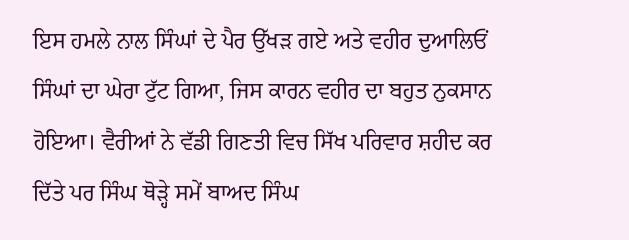ਇਸ ਹਮਲੇ ਨਾਲ ਸਿੰਘਾਂ ਦੇ ਪੈਰ ਉੱਖੜ ਗਏ ਅਤੇ ਵਹੀਰ ਦੁਆਲਿਓਂ ਸਿੰਘਾਂ ਦਾ ਘੇਰਾ ਟੁੱਟ ਗਿਆ, ਜਿਸ ਕਾਰਨ ਵਹੀਰ ਦਾ ਬਹੁਤ ਨੁਕਸਾਨ ਹੋਇਆ। ਵੈਰੀਆਂ ਨੇ ਵੱਡੀ ਗਿਣਤੀ ਵਿਚ ਸਿੱਖ ਪਰਿਵਾਰ ਸ਼ਹੀਦ ਕਰ ਦਿੱਤੇ ਪਰ ਸਿੰਘ ਥੋੜ੍ਹੇ ਸਮੇਂ ਬਾਅਦ ਸਿੰਘ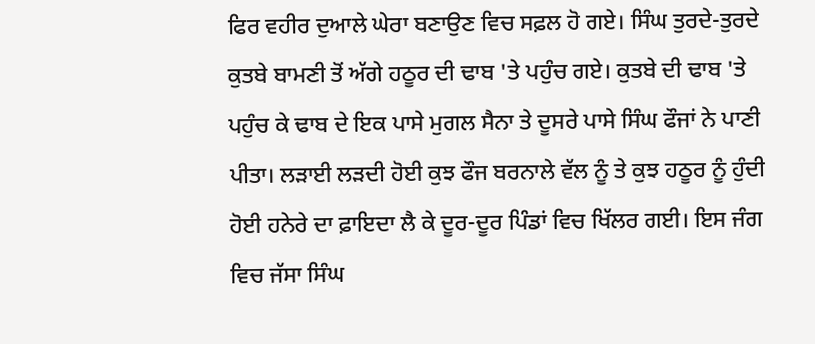ਫਿਰ ਵਹੀਰ ਦੁਆਲੇ ਘੇਰਾ ਬਣਾਉਣ ਵਿਚ ਸਫ਼ਲ ਹੋ ਗਏ। ਸਿੰਘ ਤੁਰਦੇ-ਤੁਰਦੇ ਕੁਤਬੇ ਬਾਮਣੀ ਤੋਂ ਅੱਗੇ ਹਠੂਰ ਦੀ ਢਾਬ 'ਤੇ ਪਹੁੰਚ ਗਏ। ਕੁਤਬੇ ਦੀ ਢਾਬ 'ਤੇ ਪਹੁੰਚ ਕੇ ਢਾਬ ਦੇ ਇਕ ਪਾਸੇ ਮੁਗਲ ਸੈਨਾ ਤੇ ਦੂਸਰੇ ਪਾਸੇ ਸਿੰਘ ਫੌਜਾਂ ਨੇ ਪਾਣੀ ਪੀਤਾ। ਲੜਾਈ ਲੜਦੀ ਹੋਈ ਕੁਝ ਫੌਜ ਬਰਨਾਲੇ ਵੱਲ ਨੂੰ ਤੇ ਕੁਝ ਹਠੂਰ ਨੂੰ ਹੁੰਦੀ ਹੋਈ ਹਨੇਰੇ ਦਾ ਫ਼ਾਇਦਾ ਲੈ ਕੇ ਦੂਰ-ਦੂਰ ਪਿੰਡਾਂ ਵਿਚ ਖਿੱਲਰ ਗਈ। ਇਸ ਜੰਗ ਵਿਚ ਜੱਸਾ ਸਿੰਘ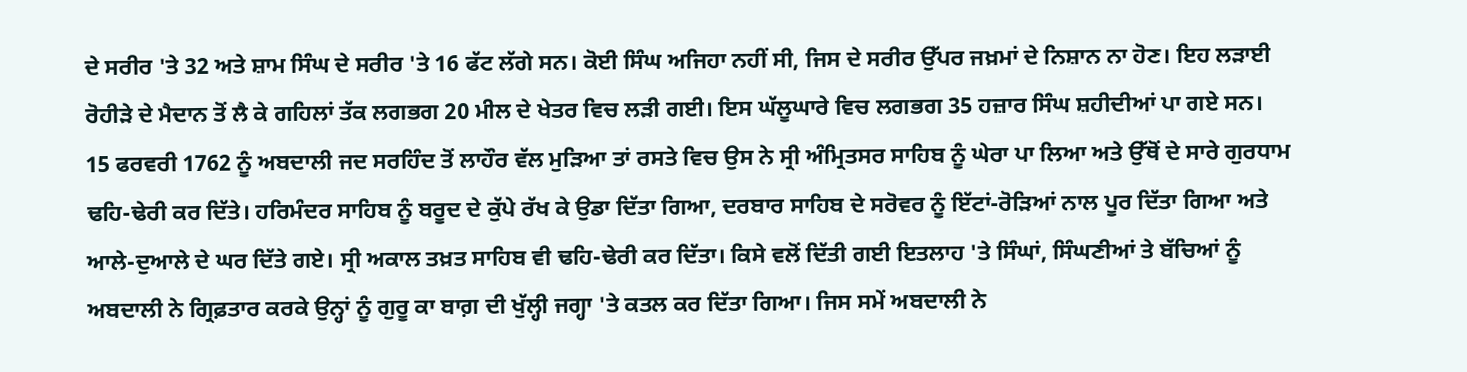ਦੇ ਸਰੀਰ 'ਤੇ 32 ਅਤੇ ਸ਼ਾਮ ਸਿੰਘ ਦੇ ਸਰੀਰ 'ਤੇ 16 ਫੱਟ ਲੱਗੇ ਸਨ। ਕੋਈ ਸਿੰਘ ਅਜਿਹਾ ਨਹੀਂ ਸੀ, ਜਿਸ ਦੇ ਸਰੀਰ ਉੱਪਰ ਜਖ਼ਮਾਂ ਦੇ ਨਿਸ਼ਾਨ ਨਾ ਹੋਣ। ਇਹ ਲੜਾਈ ਰੋਹੀੜੇ ਦੇ ਮੈਦਾਨ ਤੋਂ ਲੈ ਕੇ ਗਹਿਲਾਂ ਤੱਕ ਲਗਭਗ 20 ਮੀਲ ਦੇ ਖੇਤਰ ਵਿਚ ਲੜੀ ਗਈ। ਇਸ ਘੱਲੂਘਾਰੇ ਵਿਚ ਲਗਭਗ 35 ਹਜ਼ਾਰ ਸਿੰਘ ਸ਼ਹੀਦੀਆਂ ਪਾ ਗਏ ਸਨ।
15 ਫਰਵਰੀ 1762 ਨੂੰ ਅਬਦਾਲੀ ਜਦ ਸਰਹਿੰਦ ਤੋਂ ਲਾਹੌਰ ਵੱਲ ਮੁੜਿਆ ਤਾਂ ਰਸਤੇ ਵਿਚ ਉਸ ਨੇ ਸ੍ਰੀ ਅੰਮ੍ਰਿਤਸਰ ਸਾਹਿਬ ਨੂੰ ਘੇਰਾ ਪਾ ਲਿਆ ਅਤੇ ਉੱਥੋਂ ਦੇ ਸਾਰੇ ਗੁਰਧਾਮ ਢਹਿ-ਢੇਰੀ ਕਰ ਦਿੱਤੇ। ਹਰਿਮੰਦਰ ਸਾਹਿਬ ਨੂੰ ਬਰੂਦ ਦੇ ਕੁੱਪੇ ਰੱਖ ਕੇ ਉਡਾ ਦਿੱਤਾ ਗਿਆ, ਦਰਬਾਰ ਸਾਹਿਬ ਦੇ ਸਰੋਵਰ ਨੂੰ ਇੱਟਾਂ-ਰੋੜਿਆਂ ਨਾਲ ਪੂਰ ਦਿੱਤਾ ਗਿਆ ਅਤੇ ਆਲੇ-ਦੁਆਲੇ ਦੇ ਘਰ ਦਿੱਤੇ ਗਏ। ਸ੍ਰੀ ਅਕਾਲ ਤਖ਼ਤ ਸਾਹਿਬ ਵੀ ਢਹਿ-ਢੇਰੀ ਕਰ ਦਿੱਤਾ। ਕਿਸੇ ਵਲੋਂ ਦਿੱਤੀ ਗਈ ਇਤਲਾਹ 'ਤੇ ਸਿੰਘਾਂ, ਸਿੰਘਣੀਆਂ ਤੇ ਬੱਚਿਆਂ ਨੂੰ ਅਬਦਾਲੀ ਨੇ ਗ੍ਰਿਫ਼ਤਾਰ ਕਰਕੇ ਉਨ੍ਹਾਂ ਨੂੰ ਗੁਰੂ ਕਾ ਬਾਗ਼ ਦੀ ਖੁੱਲ੍ਹੀ ਜਗ੍ਹਾ 'ਤੇ ਕਤਲ ਕਰ ਦਿੱਤਾ ਗਿਆ। ਜਿਸ ਸਮੇਂ ਅਬਦਾਲੀ ਨੇ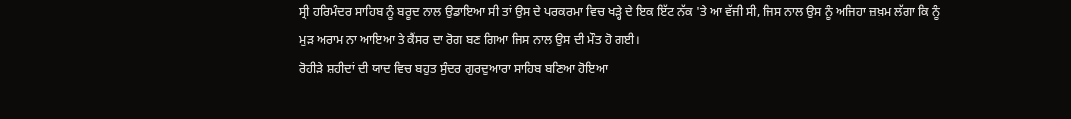ਸ੍ਰੀ ਹਰਿਮੰਦਰ ਸਾਹਿਬ ਨੂੰ ਬਰੂਦ ਨਾਲ ਉਡਾਇਆ ਸੀ ਤਾਂ ਉਸ ਦੇ ਪਰਕਰਮਾ ਵਿਚ ਖੜ੍ਹੇ ਦੇ ਇਕ ਇੱਟ ਨੱਕ 'ਤੇ ਆ ਵੱਜੀ ਸੀ, ਜਿਸ ਨਾਲ ਉਸ ਨੂੰ ਅਜਿਹਾ ਜ਼ਖ਼ਮ ਲੱਗਾ ਕਿ ਨੂੰ ਮੁੜ ਅਰਾਮ ਨਾ ਆਇਆ ਤੇ ਕੈਂਸਰ ਦਾ ਰੋਗ ਬਣ ਗਿਆ ਜਿਸ ਨਾਲ ਉਸ ਦੀ ਮੌਤ ਹੋ ਗਈ।
ਰੋਹੀੜੇ ਸ਼ਹੀਦਾਂ ਦੀ ਯਾਦ ਵਿਚ ਬਹੁਤ ਸੁੰਦਰ ਗੁਰਦੁਆਰਾ ਸਾਹਿਬ ਬਣਿਆ ਹੋਇਆ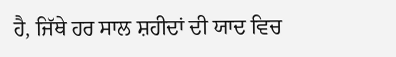ਹੈ, ਜਿੱਥੇ ਹਰ ਸਾਲ ਸ਼ਹੀਦਾਂ ਦੀ ਯਾਦ ਵਿਚ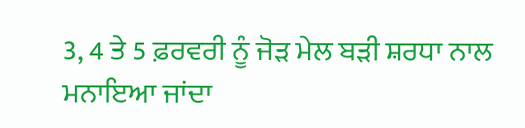3, 4 ਤੇ 5 ਫ਼ਰਵਰੀ ਨੂੰ ਜੋੜ ਮੇਲ ਬੜੀ ਸ਼ਰਧਾ ਨਾਲ ਮਨਾਇਆ ਜਾਂਦਾ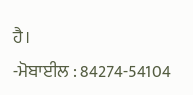ਹੈ।
-ਮੋਬਾਈਲ : 84274-54104